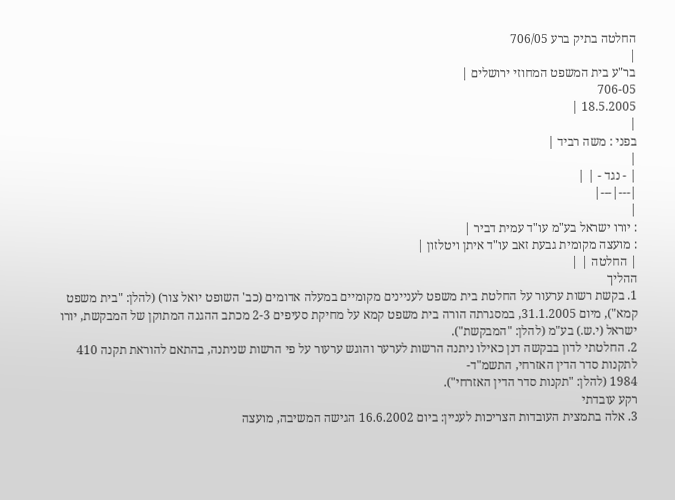החלטה בתיק ברע 706/05
|
בר"ע בית המשפט המחוזי ירושלים |
706-05
18.5.2005 |
|
בפני : משה רביד |
|
| - נגד - | |
|---|---|
|
: יורו ישראל בע"מ עו"ד עמית דביר |
: מועצה מקומית גבעת זאב עו"ד איתן ויטלזון |
| החלטה | |
ההליך
1. בקשת רשות ערעור על החלטת בית משפט לעניינים מקומיים במעלה אדומים (כב' השופט יואל צור) (להלן: "בית משפט קמא"), מיום 31.1.2005, במסגרתה הורה בית משפט קמא על מחיקת סעיפים 2-3 מכתב ההגנה המתוקן של המבקשת, יורו ישראל (י.ש.) בע"מ (להלן: "המבקשת").
2. החלטתי לדון בבקשה דנן כאילו ניתנה הרשות לערער והוגש ערעור על פי הרשות שניתנה, בהתאם להוראת תקנה 410 לתקנות סדר הדין האזרחי, התשמ"ד-
1984 (להלן: "תקנות סדר הדין האזרחי").
רקע עובדתי
3. אלה בתמצית העובדות הצריכות לעניין: ביום 16.6.2002 הגישה המשיבה, מועצה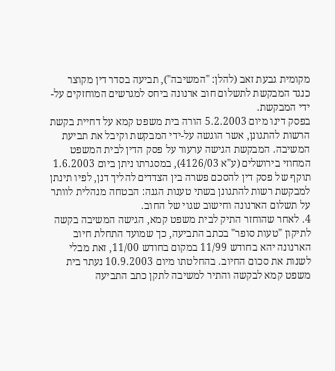מקומית גבעת זאב (להלן: "המשיבה"), תביעה בסדר דין מקוצר כנגד המבקשת לתשלום חוב ארנונה ביחס למגרשים המוחזקים על-ידי המבקשת.
בפסק דינו מיום 5.2.2003 הורה בית משפט קמא על דחיית בקשת הרשות להתגונן, אשר הוגשה על-ידי המבקשת וקיבל את תביעת המשיבה. המבקשת הגישה ערעור על פסק הדין לבית המשפט המחוזי בירושלים (ע"א 4126/03), במסגרתו ניתן ביום 1.6.2003 תוקף של פסק דין להסכם פשרה בין הצדדים להליך דנן, לפיו תינתן למבקשת רשות להתגונן בשתי טענות הגנה: הבטחה מנהלית לוותר על תשלום הארנונה וחישוב שגוי של החוב.
4. לאחר שהוחזר התיק לבית משפט קמא, הגישה המשיבה בקשה לתיקון "טעות סופר" בכתב התביעה, כך שמועד התחלת חיוב הארנונה יהא בחודש 11/99 במקום בחודש 11/00, זאת מבלי לשנות את סכום החיוב. בהחלטתו מיום 10.9.2003 נעתר בית משפט קמא לבקשה והתיר למשיבה לתקן כתב התביעה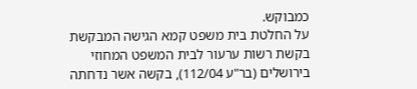כמבוקש.
על החלטת בית משפט קמא הגישה המבקשת בקשת רשות ערעור לבית המשפט המחוזי בירושלים (בר"ע 112/04), בקשה אשר נדחתה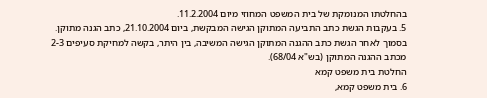בהחלטתו המנומקת של בית המשפט המחוזי מיום 11.2.2004.
5. בעקבות הגשת כתב התביעה המתוקן הגישה המבקשת, ביום 21.10.2004, כתב הגנה מתוקן. בסמוך לאחר הגשת כתב ההגנה המתוקן הגישה המשיבה, בין היתר, בקשה למחיקת סעיפים 2-3 מכתב ההגנה המתוקן (בש"א 68/04).
החלטת בית משפט קמא
6. בית משפט קמא,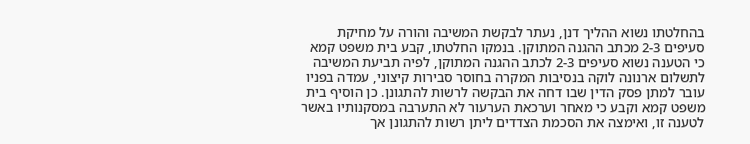בהחלטתו נשוא ההליך דנן, נעתר לבקשת המשיבה והורה על מחיקת סעיפים 2-3 מכתב ההגנה המתוקן. בנמקו החלטתו, קבע בית משפט קמא כי הטענה נשוא סעיפים 2-3 לכתב ההגנה המתוקן, לפיה תביעת המשיבה לתשלום ארנונה לוקה בנסיבות המקרה בחוסר סבירות קיצוני, עמדה בפניו עובר למתן פסק הדין שבו דחה את הבקשה לרשות להתגונן. כן הוסיף בית משפט קמא וקבע כי מאחר וערכאת הערעור לא התערבה במסקנותיו באשר לטענה זו, ואימצה את הסכמת הצדדים ליתן רשות להתגונן אך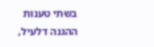בשתי טענות ההגנה דלעיל,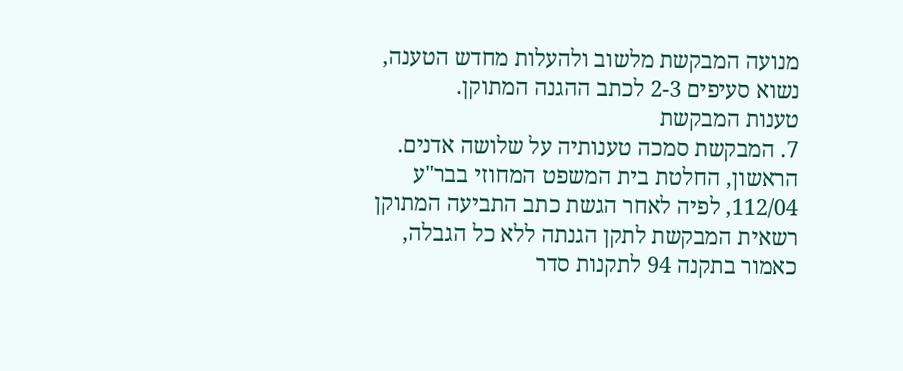מנועה המבקשת מלשוב ולהעלות מחדש הטענה, נשוא סעיפים 2-3 לכתב ההגנה המתוקן.
טענות המבקשת
7. המבקשת סמכה טענותיה על שלושה אדנים. הראשון, החלטת בית המשפט המחוזי בבר"ע 112/04, לפיה לאחר הגשת כתב התביעה המתוקן רשאית המבקשת לתקן הגנתה ללא כל הגבלה, כאמור בתקנה 94 לתקנות סדר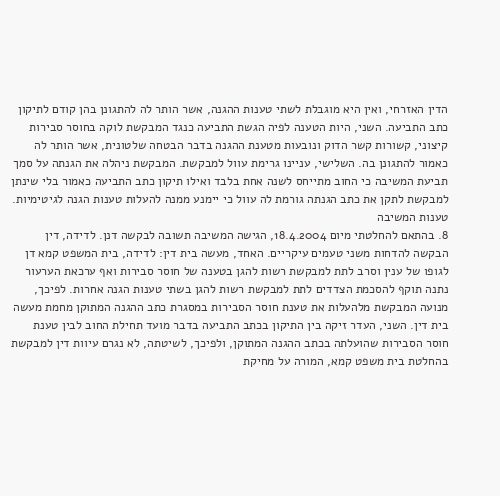הדין האזרחי, ואין היא מוגבלת לשתי טענות ההגנה, אשר הותר לה להתגונן בהן קודם לתיקון כתב התביעה. השני, היות הטענה לפיה הגשת התביעה כנגד המבקשת לוקה בחוסר סבירות קיצוני, קשורות קשר הדוק ונובעות מטענת ההגנה בדבר הבטחה שלטונית, אשר הותר לה כאמור להתגונן בה. השלישי, עניינו גרימת עוול למבקשת. המבקשת ניהלה את הגנתה על סמך תביעת המשיבה כי החוב מתייחס לשנה אחת בלבד ואילו תיקון כתב התביעה כאמור בלי שינתן למבקשת לתקן את כתב הגנתה גורמת לה עוול כי יימנע ממנה להעלות טענות הגנה לגיטימיות.
טענות המשיבה
8. בהתאם להחלטתי מיום 18.4.2004, הגישה המשיבה תשובה לבקשה דנן. לדידה, דין הבקשה להדחות משני טעמים עיקריים. האחד, מעשה בית דין: לדידה, בית המשפט קמא דן לגופו של ענין וסרב לתת למבקשת רשות להגן בטענה של חוסר סבירות ואף ערכאת הערעור נתנה תוקף להסכמת הצדדים לתת למבקשת רשות להגן בשתי טענות הגנה אחרות. לפיכך, מנועה המבקשת מלהעלות את טענת חוסר הסבירות במסגרת כתב ההגנה המתוקן מחמת מעשה בית דין. השני, העדר זיקה בין התיקון בכתב התביעה בדבר מועד תחילת החוב לבין טענת חוסר הסבירות שהועלתה בכתב ההגנה המתוקן, ולפיכך, לשיטתה, לא נגרם עיוות דין למבקשת בהחלטת בית משפט קמא, המורה על מחיקת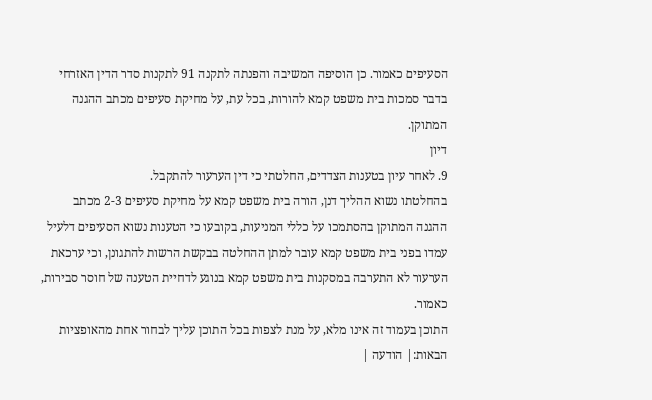הסעיפים כאמור. כן הוסיפה המשיבה והפנתה לתקנה 91 לתקנות סדר הדין האזרחי בדבר סמכות בית משפט קמא להורות, בכל עת, על מחיקת סעיפים מכתב ההגנה המתוקן.
דיון
9. לאחר עיון בטענות הצדדים, החלטתי כי דין הערעור להתקבל.
בהחלטתו נשוא ההליך דנן, הורה בית משפט קמא על מחיקת סעיפים 2-3 מכתב ההגנה המתוקן בהסתמכו על כללי המניעות, בקובעו כי הטענות נשוא הסעיפים דלעיל עמדו בפני בית משפט קמא עובר למתן ההחלטה בבקשת הרשות להתגונן, וכי ערכאת הערעור לא התערבה במסקנות בית משפט קמא בנוגע לדחיית הטענה של חוסר סבירות, כאמור.
התוכן בעמוד זה אינו מלא, על מנת לצפות בכל התוכן עליך לבחור אחת מהאופציות הבאות:| הודעה |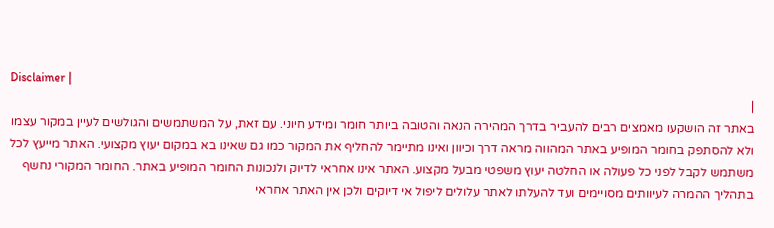Disclaimer |
|
באתר זה הושקעו מאמצים רבים להעביר בדרך המהירה הנאה והטובה ביותר חומר ומידע חיוני. עם זאת, על המשתמשים והגולשים לעיין במקור עצמו ולא להסתפק בחומר המופיע באתר המהווה מראה דרך וכיוון ואינו מתיימר להחליף את המקור כמו גם שאינו בא במקום יעוץ מקצועי. האתר מייעץ לכל משתמש לקבל לפני כל פעולה או החלטה יעוץ משפטי מבעל מקצוע. האתר אינו אחראי לדיוק ולנכונות החומר המופיע באתר. החומר המקורי נחשף בתהליך ההמרה לעיוותים מסויימים ועד להעלתו לאתר עלולים ליפול אי דיוקים ולכן אין האתר אחראי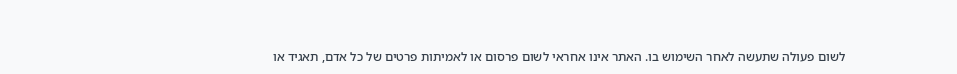לשום פעולה שתעשה לאחר השימוש בו. האתר אינו אחראי לשום פרסום או לאמיתות פרטים של כל אדם, תאגיד או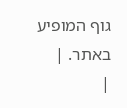גוף המופיע באתר. |
|